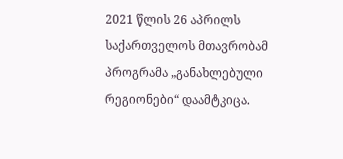2021 წლის 26 აპრილს საქართველოს მთავრობამ პროგრამა „განახლებული რეგიონები“ დაამტკიცა.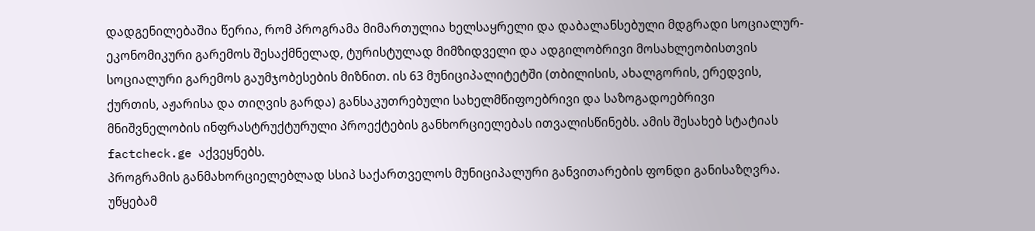დადგენილებაშია წერია, რომ პროგრამა მიმართულია ხელსაყრელი და დაბალანსებული მდგრადი სოციალურ-ეკონომიკური გარემოს შესაქმნელად, ტურისტულად მიმზიდველი და ადგილობრივი მოსახლეობისთვის სოციალური გარემოს გაუმჯობესების მიზნით. ის 63 მუნიციპალიტეტში (თბილისის, ახალგორის, ერედვის, ქურთის, აჟარისა და თიღვის გარდა) განსაკუთრებული სახელმწიფოებრივი და საზოგადოებრივი მნიშვნელობის ინფრასტრუქტურული პროექტების განხორციელებას ითვალისწინებს. ამის შესახებ სტატიას factcheck.ge აქვეყნებს.
პროგრამის განმახორციელებლად სსიპ საქართველოს მუნიციპალური განვითარების ფონდი განისაზღვრა. უწყებამ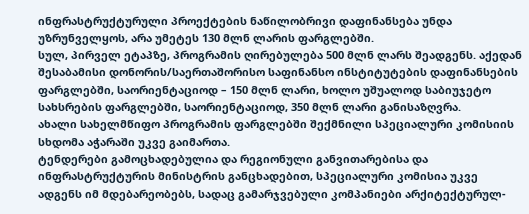ინფრასტრუქტურული პროექტების ნაწილობრივი დაფინანსება უნდა უზრუნველყოს, არა უმეტეს 130 მლნ ლარის ფარგლებში.
სულ, პირველ ეტაპზე, პროგრამის ღირებულება 500 მლნ ლარს შეადგენს. აქედან შესაბამისი დონორის/საერთაშორისო საფინანსო ინსტიტუტების დაფინანსების ფარგლებში, საორიენტაციოდ – 150 მლნ ლარი, ხოლო უშუალოდ საბიუჯეტო სახსრების ფარგლებში, საორიენტაციოდ, 350 მლნ ლარი განისაზღვრა.
ახალი სახელმწიფო პროგრამის ფარგლებში შექმნილი სპეციალური კომისიის სხდომა აჭარაში უკვე გაიმართა.
ტენდერები გამოცხადებულია და რეგიონული განვითარებისა და ინფრასტრუქტურის მინისტრის განცხადებით, სპეციალური კომისია უკვე ადგენს იმ მდებარეობებს, სადაც გამარჯვებული კომპანიები არქიტექტურულ-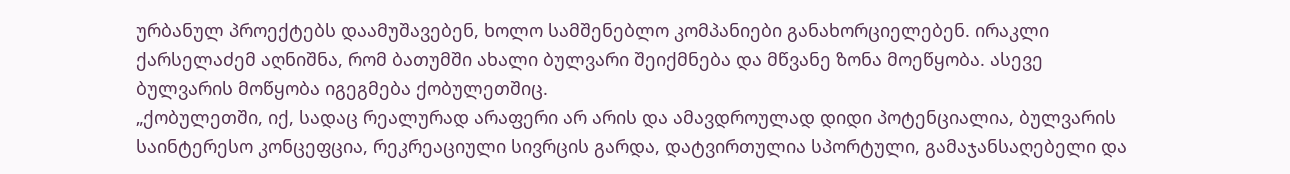ურბანულ პროექტებს დაამუშავებენ, ხოლო სამშენებლო კომპანიები განახორციელებენ. ირაკლი ქარსელაძემ აღნიშნა, რომ ბათუმში ახალი ბულვარი შეიქმნება და მწვანე ზონა მოეწყობა. ასევე ბულვარის მოწყობა იგეგმება ქობულეთშიც.
„ქობულეთში, იქ, სადაც რეალურად არაფერი არ არის და ამავდროულად დიდი პოტენციალია, ბულვარის საინტერესო კონცეფცია, რეკრეაციული სივრცის გარდა, დატვირთულია სპორტული, გამაჯანსაღებელი და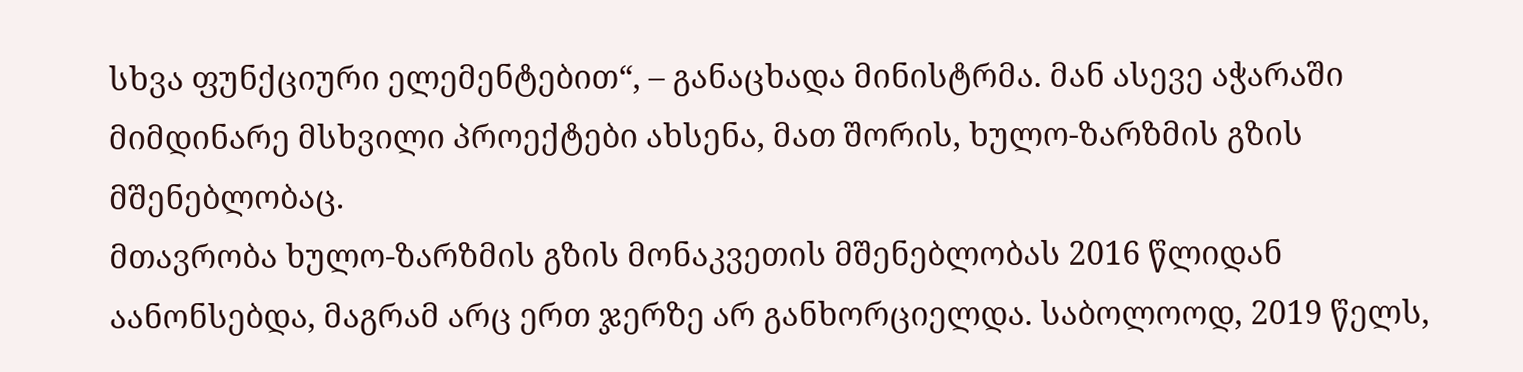სხვა ფუნქციური ელემენტებით“, – განაცხადა მინისტრმა. მან ასევე აჭარაში მიმდინარე მსხვილი პროექტები ახსენა, მათ შორის, ხულო-ზარზმის გზის მშენებლობაც.
მთავრობა ხულო-ზარზმის გზის მონაკვეთის მშენებლობას 2016 წლიდან აანონსებდა, მაგრამ არც ერთ ჯერზე არ განხორციელდა. საბოლოოდ, 2019 წელს,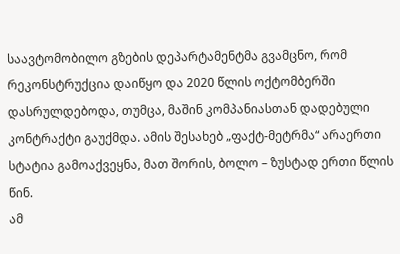საავტომობილო გზების დეპარტამენტმა გვამცნო, რომ რეკონსტრუქცია დაიწყო და 2020 წლის ოქტომბერში დასრულდებოდა, თუმცა, მაშინ კომპანიასთან დადებული კონტრაქტი გაუქმდა. ამის შესახებ „ფაქტ-მეტრმა“ არაერთი სტატია გამოაქვეყნა, მათ შორის, ბოლო – ზუსტად ერთი წლის წინ.
ამ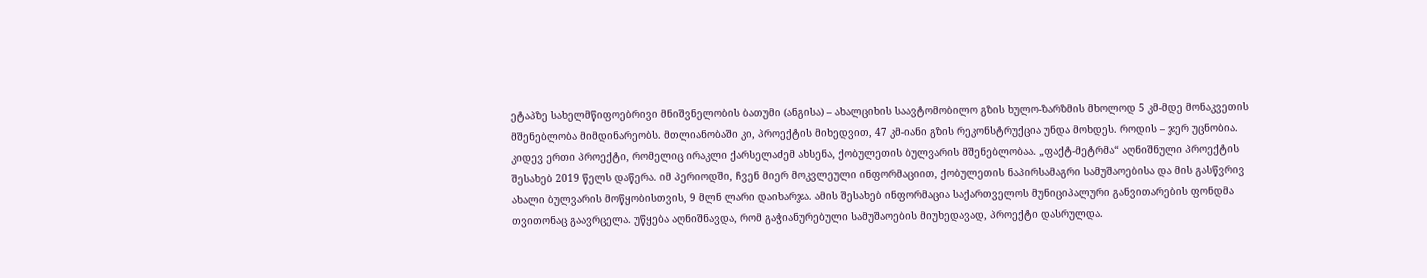ეტაპზე სახელმწიფოებრივი მნიშვნელობის ბათუმი (ანგისა) – ახალციხის საავტომობილო გზის ხულო-ზარზმის მხოლოდ 5 კმ-მდე მონაკვეთის მშენებლობა მიმდინარეობს. მთლიანობაში კი, პროექტის მიხედვით, 47 კმ-იანი გზის რეკონსტრუქცია უნდა მოხდეს. როდის – ჯერ უცნობია.
კიდევ ერთი პროექტი, რომელიც ირაკლი ქარსელაძემ ახსენა, ქობულეთის ბულვარის მშენებლობაა. „ფაქტ-მეტრმა“ აღნიშნული პროექტის შესახებ 2019 წელს დაწერა. იმ პერიოდში, ჩვენ მიერ მოკვლეული ინფორმაციით, ქობულეთის ნაპირსამაგრი სამუშაოებისა და მის გასწვრივ ახალი ბულვარის მოწყობისთვის, 9 მლნ ლარი დაიხარჯა. ამის შესახებ ინფორმაცია საქართველოს მუნიციპალური განვითარების ფონდმა თვითონაც გაავრცელა. უწყება აღნიშნავდა, რომ გაჭიანურებული სამუშაოების მიუხედავად, პროექტი დასრულდა.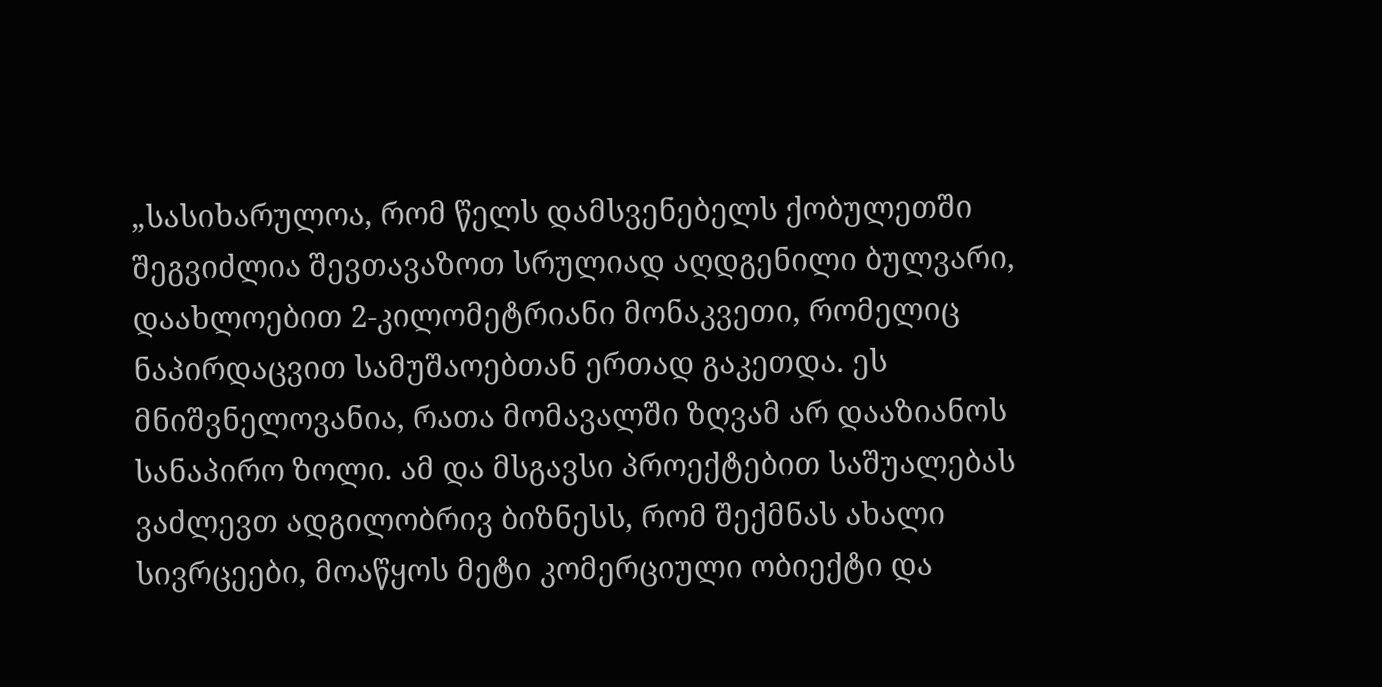„სასიხარულოა, რომ წელს დამსვენებელს ქობულეთში შეგვიძლია შევთავაზოთ სრულიად აღდგენილი ბულვარი, დაახლოებით 2-კილომეტრიანი მონაკვეთი, რომელიც ნაპირდაცვით სამუშაოებთან ერთად გაკეთდა. ეს მნიშვნელოვანია, რათა მომავალში ზღვამ არ დააზიანოს სანაპირო ზოლი. ამ და მსგავსი პროექტებით საშუალებას ვაძლევთ ადგილობრივ ბიზნესს, რომ შექმნას ახალი სივრცეები, მოაწყოს მეტი კომერციული ობიექტი და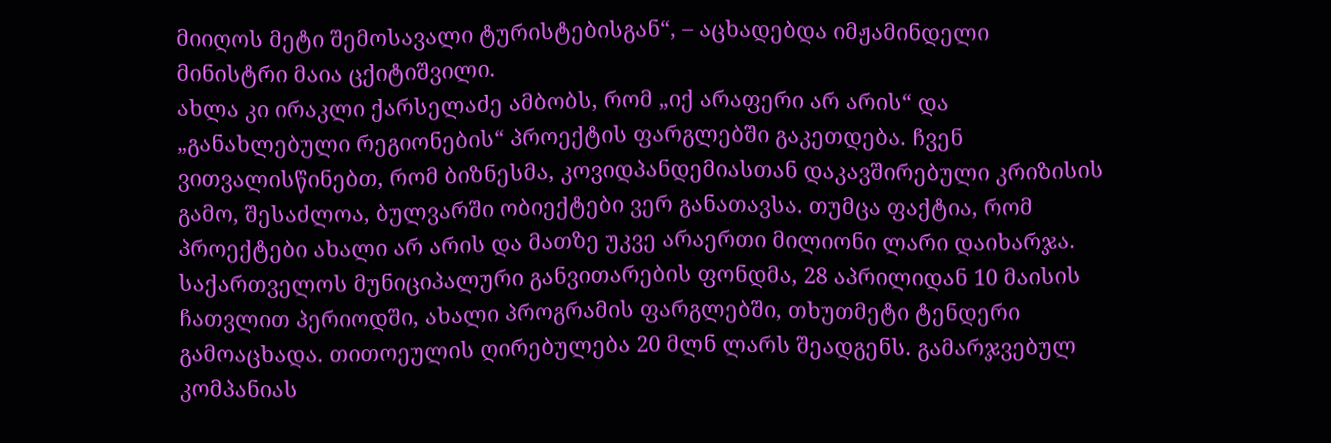მიიღოს მეტი შემოსავალი ტურისტებისგან“, – აცხადებდა იმჟამინდელი მინისტრი მაია ცქიტიშვილი.
ახლა კი ირაკლი ქარსელაძე ამბობს, რომ „იქ არაფერი არ არის“ და „განახლებული რეგიონების“ პროექტის ფარგლებში გაკეთდება. ჩვენ ვითვალისწინებთ, რომ ბიზნესმა, კოვიდპანდემიასთან დაკავშირებული კრიზისის გამო, შესაძლოა, ბულვარში ობიექტები ვერ განათავსა. თუმცა ფაქტია, რომ პროექტები ახალი არ არის და მათზე უკვე არაერთი მილიონი ლარი დაიხარჯა.
საქართველოს მუნიციპალური განვითარების ფონდმა, 28 აპრილიდან 10 მაისის ჩათვლით პერიოდში, ახალი პროგრამის ფარგლებში, თხუთმეტი ტენდერი გამოაცხადა. თითოეულის ღირებულება 20 მლნ ლარს შეადგენს. გამარჯვებულ კომპანიას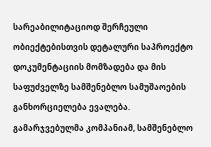სარეაბილიტაციოდ შერჩეული ობიექტებისთვის დეტალური საპროექტო დოკუმენტაციის მომზადება და მის საფუძველზე სამშენებლო სამუშაოების განხორციელება ევალება.
გამარჯვებულმა კომპანიამ, სამშენებლო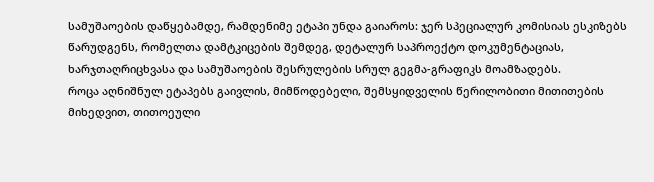სამუშაოების დაწყებამდე, რამდენიმე ეტაპი უნდა გაიაროს: ჯერ სპეციალურ კომისიას ესკიზებს წარუდგენს, რომელთა დამტკიცების შემდეგ, დეტალურ საპროექტო დოკუმენტაციას, ხარჯთაღრიცხვასა და სამუშაოების შესრულების სრულ გეგმა-გრაფიკს მოამზადებს.
როცა აღნიშნულ ეტაპებს გაივლის, მიმწოდებელი, შემსყიდველის წერილობითი მითითების მიხედვით, თითოეული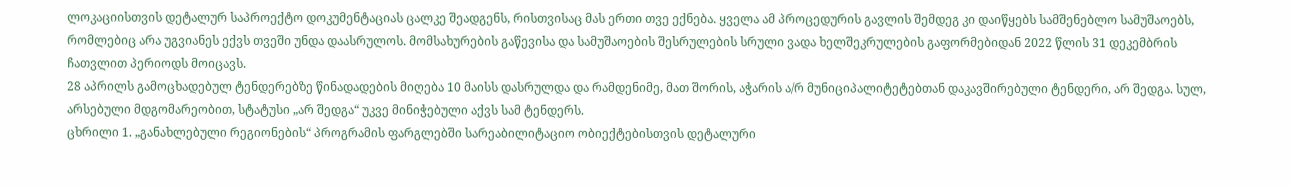ლოკაციისთვის დეტალურ საპროექტო დოკუმენტაციას ცალკე შეადგენს, რისთვისაც მას ერთი თვე ექნება. ყველა ამ პროცედურის გავლის შემდეგ კი დაიწყებს სამშენებლო სამუშაოებს, რომლებიც არა უგვიანეს ექვს თვეში უნდა დაასრულოს. მომსახურების გაწევისა და სამუშაოების შესრულების სრული ვადა ხელშეკრულების გაფორმებიდან 2022 წლის 31 დეკემბრის ჩათვლით პერიოდს მოიცავს.
28 აპრილს გამოცხადებულ ტენდერებზე წინადადების მიღება 10 მაისს დასრულდა და რამდენიმე, მათ შორის, აჭარის ა/რ მუნიციპალიტეტებთან დაკავშირებული ტენდერი, არ შედგა. სულ, არსებული მდგომარეობით, სტატუსი „არ შედგა“ უკვე მინიჭებული აქვს სამ ტენდერს.
ცხრილი 1. „განახლებული რეგიონების“ პროგრამის ფარგლებში სარეაბილიტაციო ობიექტებისთვის დეტალური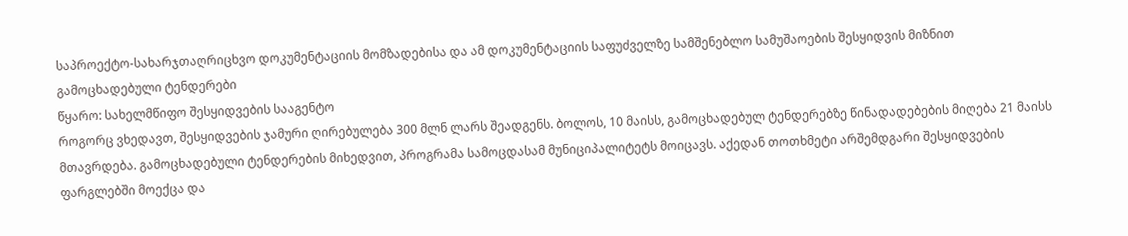საპროექტო-სახარჯთაღრიცხვო დოკუმენტაციის მომზადებისა და ამ დოკუმენტაციის საფუძველზე სამშენებლო სამუშაოების შესყიდვის მიზნით გამოცხადებული ტენდერები
წყარო: სახელმწიფო შესყიდვების სააგენტო
როგორც ვხედავთ, შესყიდვების ჯამური ღირებულება 300 მლნ ლარს შეადგენს. ბოლოს, 10 მაისს, გამოცხადებულ ტენდერებზე წინადადებების მიღება 21 მაისს მთავრდება. გამოცხადებული ტენდერების მიხედვით, პროგრამა სამოცდასამ მუნიციპალიტეტს მოიცავს. აქედან თოთხმეტი არშემდგარი შესყიდვების ფარგლებში მოექცა და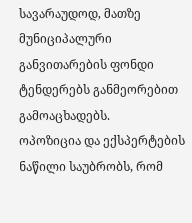სავარაუდოდ, მათზე მუნიციპალური განვითარების ფონდი ტენდერებს განმეორებით გამოაცხადებს.
ოპოზიცია და ექსპერტების ნაწილი საუბრობს, რომ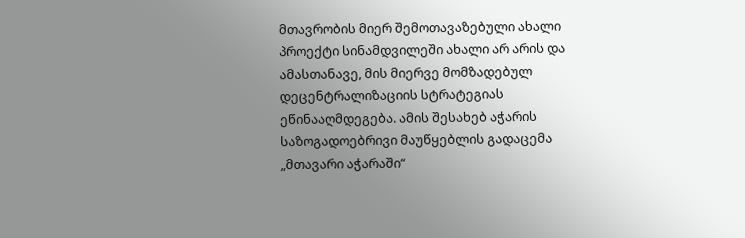მთავრობის მიერ შემოთავაზებული ახალი პროექტი სინამდვილეში ახალი არ არის და ამასთანავე, მის მიერვე მომზადებულ დეცენტრალიზაციის სტრატეგიას ეწინააღმდეგება. ამის შესახებ აჭარის საზოგადოებრივი მაუწყებლის გადაცემა „მთავარი აჭარაში“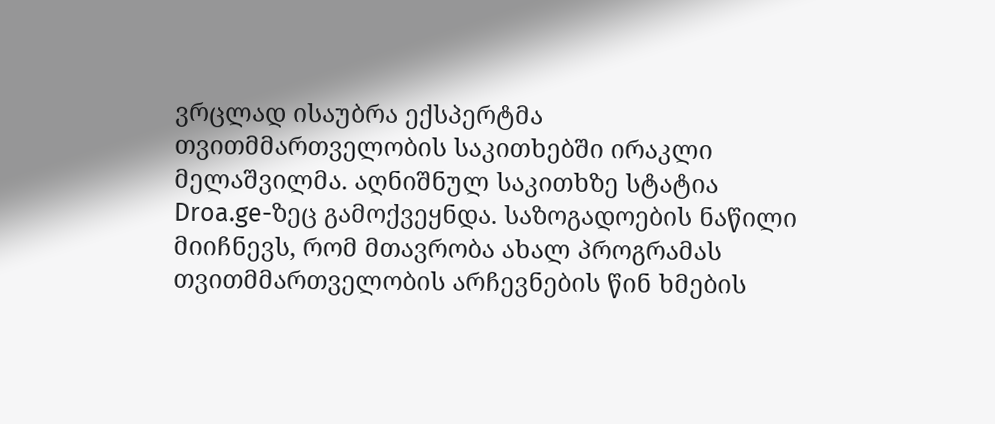ვრცლად ისაუბრა ექსპერტმა თვითმმართველობის საკითხებში ირაკლი მელაშვილმა. აღნიშნულ საკითხზე სტატია Droa.ge-ზეც გამოქვეყნდა. საზოგადოების ნაწილი მიიჩნევს, რომ მთავრობა ახალ პროგრამას თვითმმართველობის არჩევნების წინ ხმების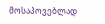მოსაპოვებლად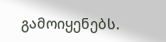გამოიყენებს.